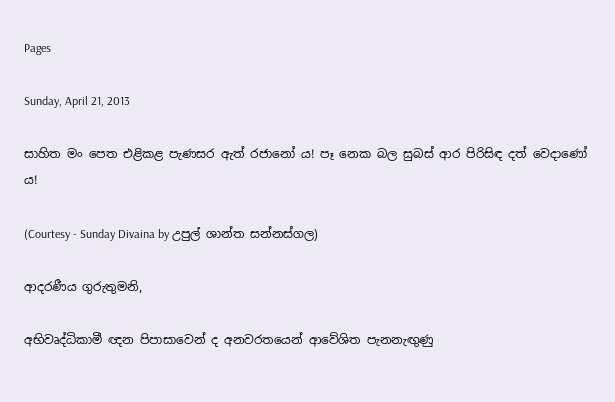Pages

Sunday, April 21, 2013

සාහිත මං පෙත එළිකළ පැණසර ඇත් රජානෝ ය! පෑ නෙක බල සුබස්‌ ආර පිරිසිඳ දත් වෙදාණෝ ය!

(Courtesy - Sunday Divaina by උපුල් ශාන්ත සන්නස්‌ගල)

ආදරණීය ගුරුතුමනි,

අභිවෘද්ධිකාමී ඥන පිපාසාවෙන් ද අනවරතයෙන් ආවේශිත පැනනැඟුණු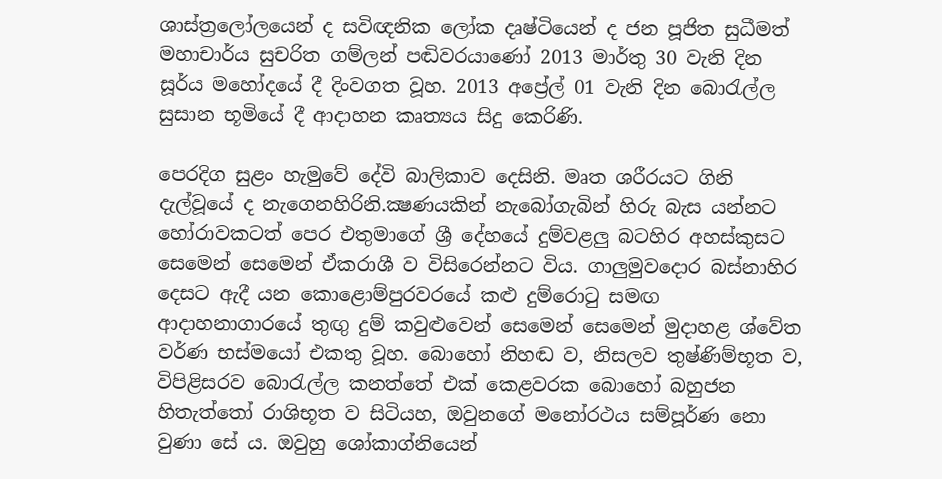ශාස්‌ත්‍රලෝලයෙන් ද සවිඥනික ලෝක දෘෂ්ටියෙන් ද ජන පූජිත සුධීමත් මහාචාර්ය සුචරිත ගම්ලන් පඬිවරයාණෝ 2013 මාර්තු 30 වැනි දින සූර්ය මහෝදයේ දී දිංවගත වූහ. 2013 අප්‍රේල් 01 වැනි දින බොරැල්ල සුසාන භූමියේ දී ආදාහන කෘත්‍යය සිදු කෙරිණි.

පෙරදිග සුළං හැමුවේ දේවි බාලිකාව දෙසිනි. මෘත ශරීරයට ගිනි දැල්වූයේ ද නැගෙනහිරිනි.ක්‍ෂණයකින් නැබෝගැබින් හිරු බැස යන්නට හෝරාවකටත් පෙර එතුමාගේ ශ්‍රී දේහයේ දුම්වළලු බටහිර අහස්‌කුසට සෙමෙන් සෙමෙන් ඒකරාශී ව විසිරෙන්නට විය. ගාලුමුවදොර බස්‌නාහිර දෙසට ඇදී යන කොළොම්පුරවරයේ කළු දුම්රොටු සමඟ ආදාහනාගාරයේ තුඟු දුම් කවුළුවෙන් සෙමෙන් සෙමෙන් මුදාහළ ශ්වේත වර්ණ භස්‌මයෝ එකතු වූහ. බොහෝ නිහඬ ව, නිසලව තුෂ්ණිම්භූත ව, විපිළිසරව බොරැල්ල කනත්තේ එක්‌ කෙළවරක බොහෝ බහුජන හිතැත්තෝ රාශිභූත ව සිටියහ, ඔවුනගේ මනෝරථය සම්පූර්ණ නො වුණා සේ ය. ඔවුහු ශෝකාග්නියෙන්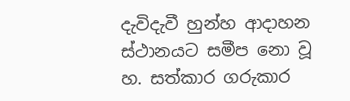දැවිදැවී හුන්හ ආදාහන ස්‌ථානයට සමීප නො වූ හ. සත්කාර ගරුකාර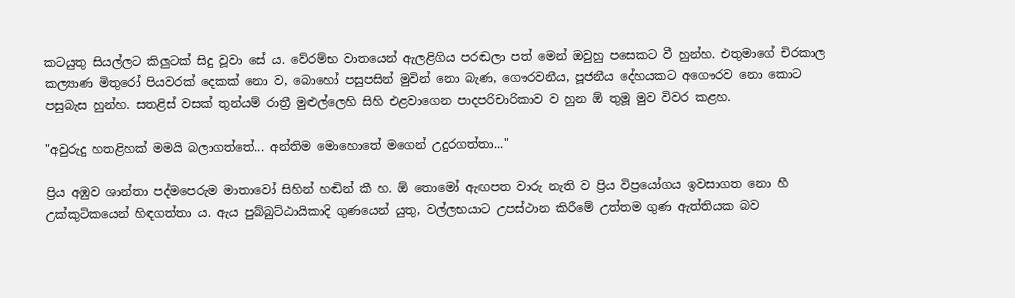කටයුතු සියල්ලට කිලුටක්‌ සිදු වූවා සේ ය. වේරම්භ වාතයෙන් ඇලළිගිය පරඬලා පත් මෙන් ඔවුහු පසෙකට වී හුන්හ. එතුමාගේ චිරකාල කල්‍යාණ මිතුරෝ පියවරක්‌ දෙකක්‌ නො ව, බොහෝ පසුපසින් මුවින් නො බැණ, ගෞරවනීය, පූජනීය දේහයකට අගෞරව නො කොට පසුබැස හුන්හ. සතළිස්‌ වසක්‌ තුන්යම් රාත්‍රී මුළුල්ලෙහි සිහි එළවාගෙන පාදපරිචාරිකාව ව හුන ඕ තුමූ මුව විවර කළහ.

"අවුරුදු හතළිහක්‌ මමයි බලාගත්තේ... අන්තිම මොහොතේ මගෙන් උදුරගත්තා..."

ප්‍රිය අඹුව ශාන්තා පද්මපෙරුම මාතාවෝ සිහින් හඬින් කී හ. ඕ තොමෝ ඇඟපත වාරු නැති ව ප්‍රිය විප්‍රයෝගය ඉවසාගත නො හී උක්‌කුටිකයෙන් හිඳගත්තා ය. ඇය පුබ්බුට්‌ඨායිකාදි ගුණයෙන් යුතු, වල්ලභයාට උපස්‌ථාන කිරීමේ උත්තම ගුණ ඇත්තියක බව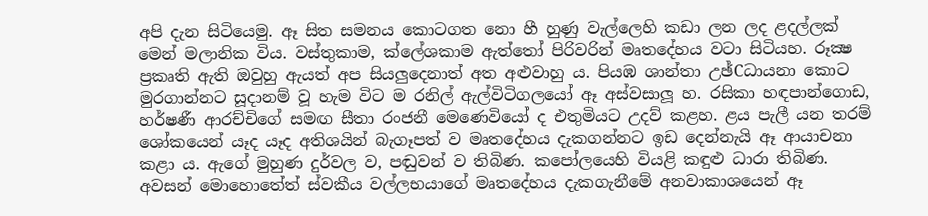අපි දැන සිටියෙමු. ඈ සිත සමනය කොටගත නො හී හුණු වැල්ලෙහි කඩා ලන ලද ළදල්ලක්‌ මෙන් මලානික විය. වස්‌තුකාම, ක්‌ලේශකාම ඇත්තෝ පිරිවරින් මෘතදේහය වටා සිටියහ. රූක්‍ෂ ප්‍රකෘති ඇති ඔවුහු ඇයත් අප සියලුදෙනාත් අත අළුවාහු ය. පියඹ ශාන්තා උඡ්Cධායනා කොට මුරගාන්නට සූදානම් වූ හැම විට ම රනිල් ඇල්විටිගලයෝ ඈ අස්‌වසාලූ හ. රසිකා හඳපාන්ගොඩ, හර්ෂණී ආරච්චිගේ සමඟ සීතා රංජනී මෙණෙවියෝ ද එතුමියට උදව් කළහ. ළය පැලී යන තරම් ශෝකයෙන් යෑද යෑද අතිශයින් බැගෑපත් ව මෘතදේහය දැකගන්නට ඉඩ දෙන්නැයි ඈ ආයාචනා කළා ය. ඇගේ මුහුණ දුර්වල ව, පඬුවන් ව තිබිණ. කපෝලයෙහි වියළි කඳුළු ධාරා තිබිණ. අවසන් මොහොතේත් ස්‌වකීය වල්ලභයාගේ මෘතදේහය දැකගැනීමේ අනවාකාශයෙන් ඈ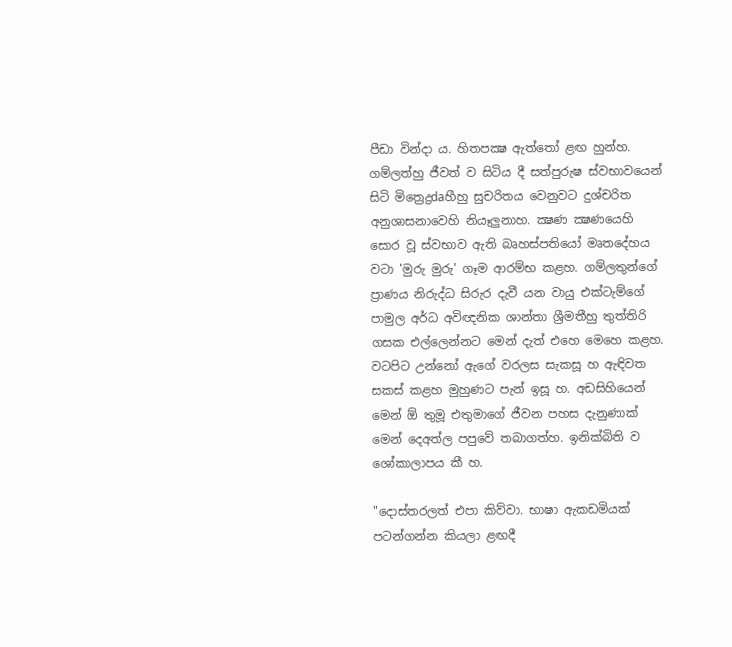පීඩා වින්දා ය. හිතපක්‍ෂ ඇත්තෝ ළඟ හුන්හ. ගම්ලත්හු ජීවත් ව සිටිය දී සත්පුරුෂ ස්‌වභාවයෙන් සිටි මිත්‍රෙද්‍රdaහීහු සුචරිතය වෙනුවට දුශ්චරිත අනුශාසනාවෙහි නියෑලුනාහ. ක්‍ෂණ ක්‍ෂණයෙහි සොර වූ ස්‌වභාව ඇති බෘහස්‌පතියෝ මෘතදේහය වටා 'මුරු මුරු' ගෑම ආරම්භ කළහ. ගම්ලතුන්ගේ ප්‍රාණය නිරුද්ධ සිරුර දැවී යන වායු එක්‌ටැම්ගේ පාමුල අර්ධ අවිඥනික ශාන්තා ශ්‍රීමතීහු තුත්තිරි ගසක එල්ලෙන්නට මෙන් දැත් එහෙ මෙහෙ කළහ. වටපිට උන්නෝ ඇගේ වරලස සැකසූ හ ඇඳිවත සකස්‌ කළහ මුහුණට පැන් ඉසූ හ. අඩසිහියෙන් මෙන් ඕ තුමූ එතුමාගේ ජීවන පහස දැනුණාක්‌ මෙන් දෙඅත්ල පපුවේ තබාගත්හ. ඉනික්‌බිති ව ශෝකාලාපය කී හ.

"දොස්‌තරලත් එපා කිව්වා. භාෂා ඇකඩමියක්‌ පටන්ගන්න කියලා ළඟදී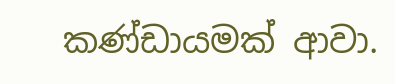කණ්‌ඩායමක්‌ ආවා.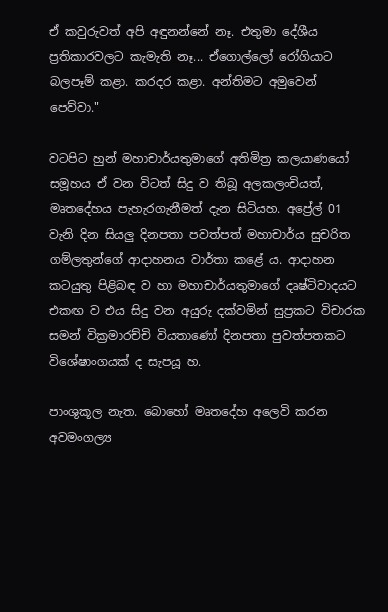ඒ කවුරුවත් අපි අඳුනන්නේ නෑ. එතුමා දේශීය ප්‍රතිකාරවලට කැමැති නෑ... ඒගොල්ලෝ රෝගියාට බලපෑම් කළා. කරදර කළා. අන්තිමට අමුවෙන් පෙව්වා."

වටපිට හුන් මහාචාර්යතුමාගේ අතිමිත්‍ර කලයාණයෝ සමූහය ඒ වන විටත් සිදු ව තිබූ අලකලංචියත්, මෘතදේහය පැහැරගැනීමත් දැන සිටියහ. අප්‍රේල් 01 වැනි දින සියලු දිනපතා පවත්පත් මහාචාර්ය සුචරිත ගම්ලතුන්ගේ ආදාහනය වාර්තා කළේ ය. ආදාහන කටයුතු පිළිබඳ ව හා මහාචාර්යතුමාගේ දෘෂ්ටිවාදයට එකඟ ව එය සිදු වන අයුරු දක්‌වමින් සුප්‍රකට විචාරක සමන් වික්‍රමාරච්චි වියතාණෝ දිනපතා පුවත්පතකට විශේෂාංගයක්‌ ද සැපයූ හ.

පාංශුකූල නැත. බොහෝ මෘතදේහ අලෙවි කරන අවමංගල්‍ය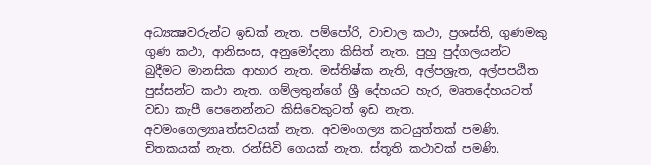අධ්‍යක්‍ෂවරුන්ට ඉඩක්‌ නැත. පම්පෝරි, වාචාල කථා, ප්‍රශස්‌ති, ගුණමකු ගුණ කථා, ආනිසංස, අනුමෝදනා කිසිත් නැත. පුහු පුද්ගලයන්ට බුදීමට මානසික ආහාර නැත. මස්‌තිෂ්ක නැති, අල්පශ්‍රැත, අල්පපඨිත පුස්‌සන්ට කථා නැත. ගම්ලතුන්ගේ ශ්‍රී දේහයට හැර, මෘතදේහයටත් වඩා කැපී පෙනෙන්නට කිසිවෙකුටත් ඉඩ නැත. අවමංගෙල්‍යාaත්සවයක්‌ නැත. අවමංගල්‍ය කටයුත්තක්‌ පමණි. චිතකයක්‌ නැත. රන්සිවි ගෙයක්‌ නැත. ස්‌තූති කථාවක්‌ පමණි.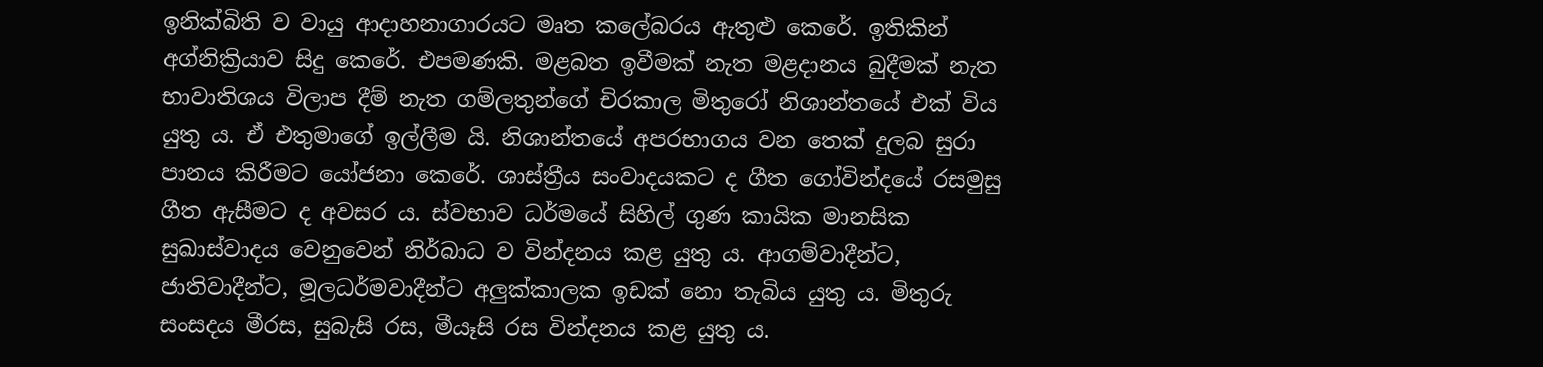ඉනික්‌බිති ව වායු ආදාහනාගාරයට මෘත කලේබරය ඇතුළු කෙරේ. ඉතිකින් අග්නික්‍රියාව සිදු කෙරේ. එපමණකි. මළබත ඉවීමක්‌ නැත මළදානය බුදීමක්‌ නැත භාවාතිශය විලාප දීම් නැත ගම්ලතුන්ගේ චිරකාල මිතුරෝ නිශාන්තයේ එක්‌ විය යුතු ය. ඒ එතුමාගේ ඉල්ලීම යි. නිශාන්තයේ අපරභාගය වන තෙක්‌ දුලබ සුරා පානය කිරීමට යෝජනා කෙරේ. ශාස්‌ත්‍රීය සංවාදයකට ද ගීත ගෝවින්දයේ රසමුසු ගීත ඇසීමට ද අවසර ය. ස්‌වභාව ධර්මයේ සිහිල් ගුණ කායික මානසික සුඛාස්‌වාදය වෙනුවෙන් නිර්බාධ ව වින්දනය කළ යුතු ය. ආගම්වාදීන්ට, ජාතිවාදීන්ට, මූලධර්මවාදීන්ට අලුක්‌කාලක ඉඩක්‌ නො තැබිය යුතු ය. මිතුරු සංසදය මීරස, සුබැසි රස, මීයෑසි රස වින්දනය කළ යුතු ය.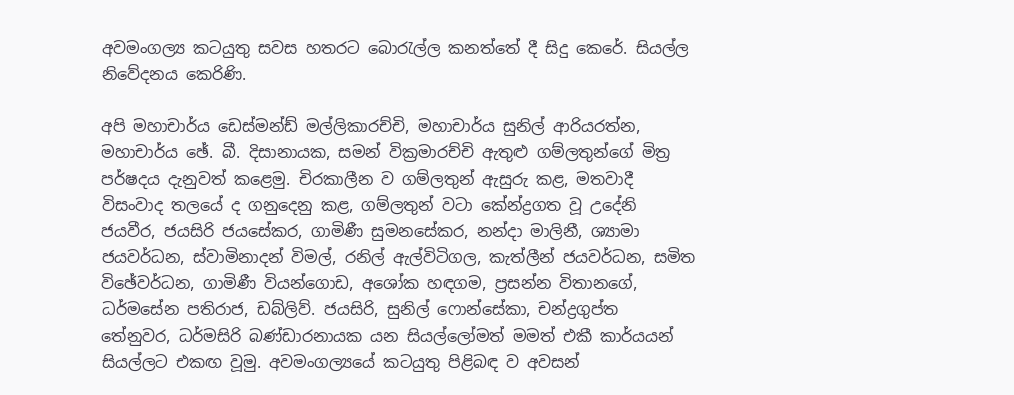අවමංගල්‍ය කටයුතු සවස හතරට බොරැල්ල කනත්තේ දී සිදු කෙරේ. සියල්ල නිවේදනය කෙරිණි.

අපි මහාචාර්ය ඩෙස්‌මන්ඩ් මල්ලිකාරච්චි, මහාචාර්ය සුනිල් ආරියරත්න, මහාචාර්ය ඡේ. බී. දිසානායක, සමන් වික්‍රමාරච්චි ඇතුළු ගම්ලතුන්ගේ මිත්‍ර පර්ෂදය දැනුවත් කළෙමු. චිරකාලීන ව ගම්ලතුන් ඇසුරු කළ, මතවාදී විසංවාද තලයේ ද ගනුදෙනු කළ, ගම්ලතුන් වටා කේන්ද්‍රගත වූ උදේනි ජයවීර, ජයසිරි ජයසේකර, ගාමිණී සුමනසේකර, නන්දා මාලිනී, ශ්‍යාමා ජයවර්ධන, ස්‌වාමිනාදන් විමල්, රනිල් ඇල්විටිගල, කැත්ලීන් ජයවර්ධන, සමිත විඡේවර්ධන, ගාමිණී වියන්ගොඩ, අශෝක හඳගම, ප්‍රසන්න විතානගේ, ධර්මසේන පතිරාජ, ඩබ්ලිව්. ජයසිරි, සුනිල් ෆොන්සේකා, චන්ද්‍රගුප්ත තේනුවර, ධර්මසිරි බණ්‌ඩාරනායක යන සියල්ලෝමත් මමත් එකී කාර්යයන් සියල්ලට එකඟ වූමු. අවමංගල්‍යයේ කටයුතු පිළිබඳ ව අවසන්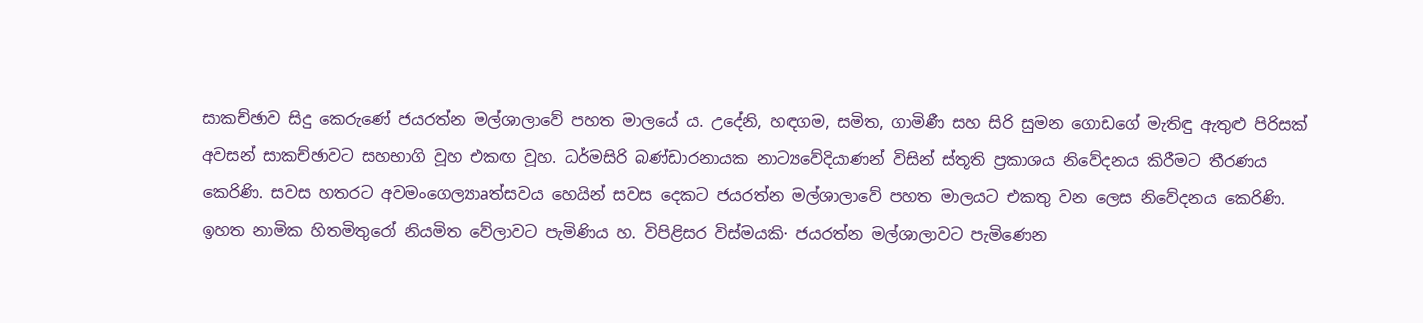සාකච්ඡාව සිදු කෙරුණේ ජයරත්න මල්ශාලාවේ පහත මාලයේ ය. උදේනි, හඳගම, සමිත, ගාමිණී සහ සිරි සුමන ගොඩගේ මැතිඳු ඇතුළු පිරිසක්‌ අවසන් සාකච්ඡාවට සහභාගි වූහ එකඟ වූහ. ධර්මසිරි බණ්‌ඩාරනායක නාට්‍යවේදියාණන් විසින් ස්‌තූති ප්‍රකාශය නිවේදනය කිරීමට තීරණය කෙරිණි. සවස හතරට අවමංගෙල්‍යාaත්සවය හෙයින් සවස දෙකට ජයරත්න මල්ශාලාවේ පහත මාලයට එකතු වන ලෙස නිවේදනය කෙරිණි. ඉහත නාමික හිතමිතුරෝ නියමිත වේලාවට පැමිණිය හ. විපිළිසර විස්‌මයකි· ජයරත්න මල්ශාලාවට පැමිණෙන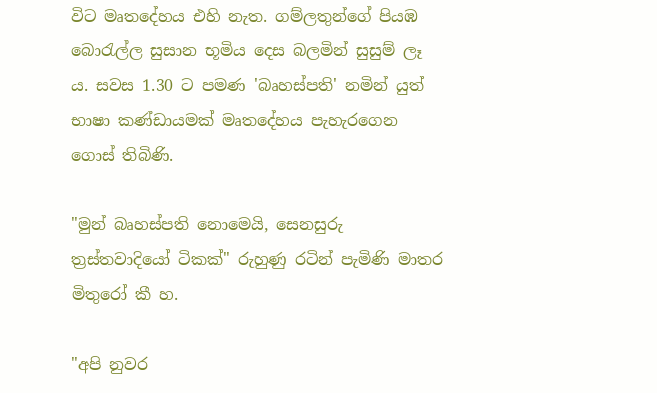විට මෘතදේහය එහි නැත. ගම්ලතුන්ගේ පියඹ බොරැල්ල සුසාන භූමිය දෙස බලමින් සුසුම් ලෑ ය. සවස 1.30 ට පමණ 'බෘහස්‌පති' නමින් යුත් භාෂා කණ්‌ඩායමක්‌ මෘතදේහය පැහැරගෙන ගොස්‌ තිබිණි.

"මුන් බෘහස්‌පති නොමෙයි, සෙනසුරු ත්‍රස්‌තවාදියෝ ටිකක්‌" රුහුණු රටින් පැමිණි මාතර මිතුරෝ කී හ.

"අපි නුවර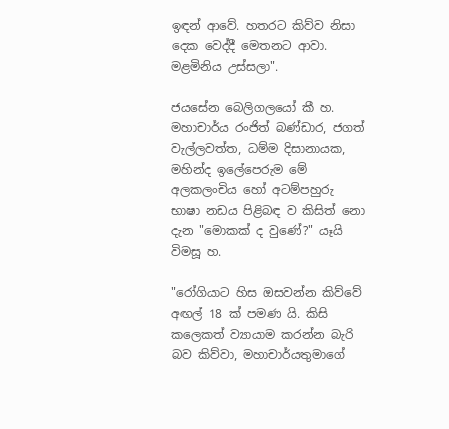ඉඳන් ආවේ. හතරට කිව්ව නිසා දෙක වෙද්දී මෙතනට ආවා. මළමිනිය උස්‌සලා".

ජයසේන බෙලිගලයෝ කී හ. මහාචාර්ය රංජිත් බණ්‌ඩාර, ජගත් වැල්ලවත්ත, ධම්ම දිසානායක, මහින්ද ඉලේපෙරුම මේ අලකලංචිය හෝ අටම්පහුරු භාෂා නඩය පිළිබඳ ව කිසිත් නො දැන "මොකක්‌ ද වුණේ?" යෑයි විමසූ හ.

"රෝගියාට හිස ඔසවන්න කිව්වේ අඟල් 18 ක්‌ පමණ යි. කිසි කලෙකත් ව්‍යායාම කරන්න බැරි බව කිව්වා, මහාචාර්යතුමාගේ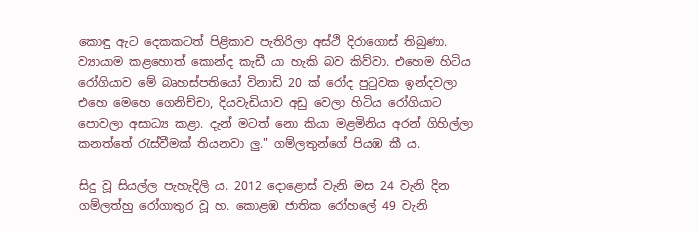කොඳු ඇට දෙකකටත් පිළිකාව පැතිරිලා අස්‌ථි දිරාගොස්‌ තිබුණා. ව්‍යායාම කළහොත් කොන්ද කැඩී යා හැකි බව කිව්වා. එහෙම හිටිය රෝගියාව මේ බෘහස්‌පතියෝ විනාඩි 20 ක්‌ රෝද පුටුවක ඉන්දවලා එහෙ මෙහෙ ගෙනිච්චා, දියවැඩියාව අඩු වෙලා හිටිය රෝගියාට පොවලා අසාධ්‍ය කළා. දැන් මටත් නො කියා මළමිනිය අරන් ගිහිල්ලා කනත්තේ රැස්‌වීමක්‌ තියනවා ලු." ගම්ලතුන්ගේ පියඹ කී ය.

සිදු වූ සියල්ල පැහැදිලි ය. 2012 දොළොස්‌ වැනි මස 24 වැනි දින ගම්ලත්හු රෝගාතුර වූ හ. කොළඹ ජාතික රෝහලේ 49 වැනි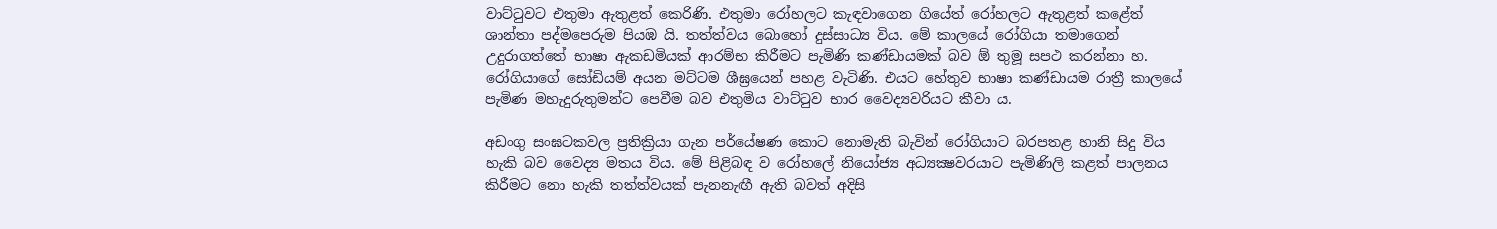වාට්‌ටුවට එතුමා ඇතුළත් කෙරිණි. එතුමා රෝහලට කැඳවාගෙන ගියේත් රෝහලට ඇතුළත් කළේත් ශාන්තා පද්මපෙරුම පියඹ යි. තත්ත්වය බොහෝ දුස්‌සාධ්‍ය විය. මේ කාලයේ රෝගියා තමාගෙන් උදුරාගත්තේ භාෂා ඇකඩමියක්‌ ආරම්භ කිරීමට පැමිණි කණ්‌ඩායමක්‌ බව ඕ තුමූ සපථ කරන්නා හ. රෝගියාගේ සෝඩියම් අයන මට්‌ටම ශීඝ්‍රයෙන් පහළ වැටිණි. එයට හේතුව භාෂා කණ්‌ඩායම රාත්‍රී කාලයේ පැමිණ මහැදුරුතුමන්ට පෙවීම බව එතුමිය වාට්‌ටුව භාර වෛද්‍යවරියට කීවා ය.

අඩංගු සංඝටකවල ප්‍රතික්‍රියා ගැන පර්යේෂණ කොට නොමැති බැවින් රෝගියාට බරපතළ හානි සිදු විය හැකි බව වෛද්‍ය මතය විය. මේ පිළිබඳ ව රෝහලේ නියෝජ්‍ය අධ්‍යක්‍ෂවරයාට පැමිණිලි කළත් පාලනය කිරීමට නො හැකි තත්ත්වයක්‌ පැනනැඟී ඇති බවත් අදිසි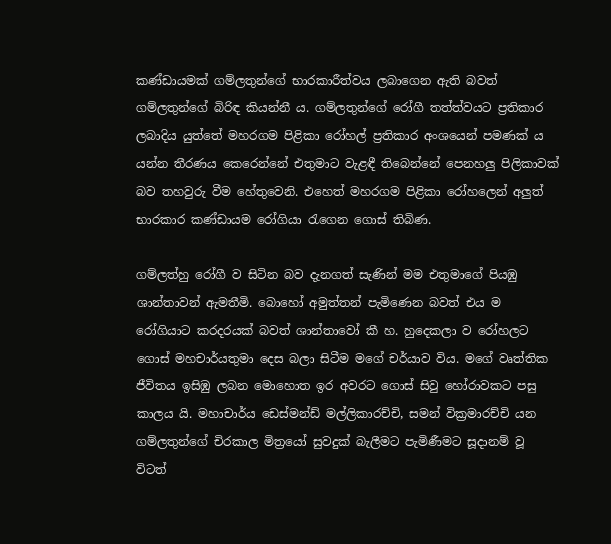කණ්‌ඩායමක්‌ ගම්ලතුන්ගේ භාරකාරීත්වය ලබාගෙන ඇති බවත් ගම්ලතුන්ගේ බිරිඳ කියන්නී ය. ගම්ලතුන්ගේ රෝගී තත්ත්වයට ප්‍රතිකාර ලබාදිය යුත්තේ මහරගම පිළිකා රෝහල් ප්‍රතිකාර අංශයෙන් පමණක්‌ ය යන්න තීරණය කෙරෙන්නේ එතුමාට වැළඳී තිබෙන්නේ පෙනහලු පිලිකාවක්‌ බව තහවුරු වීම හේතුවෙනි. එහෙත් මහරගම පිළිකා රෝහලෙන් අලුත් භාරකාර කණ්‌ඩායම රෝගියා රැගෙන ගොස්‌ තිබිණ.

ගම්ලත්හු රෝගී ව සිටින බව දැනගත් සැණින් මම එතුමාගේ පියඹු ශාන්තාවන් ඇමතීමි. බොහෝ අමුත්තන් පැමිණෙන බවත් එය ම රෝගියාට කරදරයක්‌ බවත් ශාන්තාවෝ කී හ. හුදෙකලා ව රෝහලට ගොස්‌ මහචාර්යතුමා දෙස බලා සිටීම මගේ චර්යාව විය. මගේ වෘත්තික ජීවිතය ඉසිඹු ලබන මොහොත ඉර අවරට ගොස්‌ සිවු හෝරාවකට පසු කාලය යි. මහාචාර්ය ඩෙස්‌මන්ඩ් මල්ලිකාරච්චි, සමන් වික්‍රමාරච්චි යන ගම්ලතුන්ගේ චිරකාල මිත්‍රයෝ සුවදුක්‌ බැලීමට පැමිණීමට සූදානම් වූ විටත්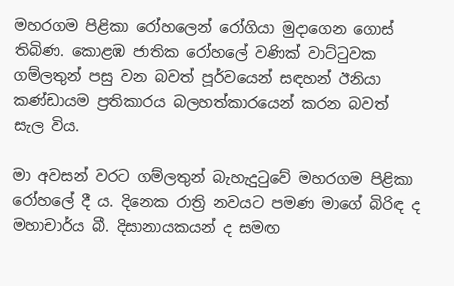මහරගම පිළිකා රෝහලෙන් රෝගියා මුදාගෙන ගොස්‌ තිබිණ. කොළඹ ජාතික රෝහලේ වණික්‌ වාට්‌ටුවක ගම්ලතුන් පසු වන බවත් පූර්වයෙන් සඳහන් ඊනියා කණ්‌ඩායම ප්‍රතිකාරය බලහත්කාරයෙන් කරන බවත් සැල විය.

මා අවසන් වරට ගම්ලතුන් බැහැදුටුවේ මහරගම පිළිකා රෝහලේ දී ය. දිනෙක රාත්‍රි නවයට පමණ මාගේ බිරිඳ ද මහාචාර්ය බී. දිසානායකයන් ද සමඟ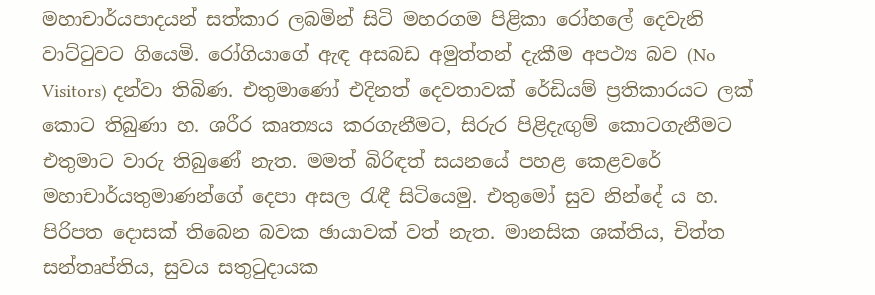මහාචාර්යපාදයන් සත්කාර ලබමින් සිටි මහරගම පිළිකා රෝහලේ දෙවැනි වාට්‌ටුවට ගියෙමි. රෝගියාගේ ඇඳ අසබඩ අමුත්තන් දැකීම අපථ්‍ය බව (No Visitors) දන්වා තිබිණ. එතුමාණෝ එදිනත් දෙවතාවක්‌ රේඩියම් ප්‍රතිකාරයට ලක්‌ කොට තිබුණා හ. ශරීර කෘත්‍යය කරගැනීමට, සිරුර පිළිදැඟුම් කොටගැනීමට එතුමාට වාරු තිබුණේ නැත. මමත් බිරිඳත් සයනයේ පහළ කෙළවරේ මහාචාර්යතුමාණන්ගේ දෙපා අසල රැඳී සිටියෙමු. එතුමෝ සුව නින්දේ ය හ. පිරිපත දොසක්‌ තිබෙන බවක ඡායාවක්‌ වත් නැත. මානසික ශක්‌තිය, චිත්ත සන්තෘප්තිය, සුවය සතුටුදායක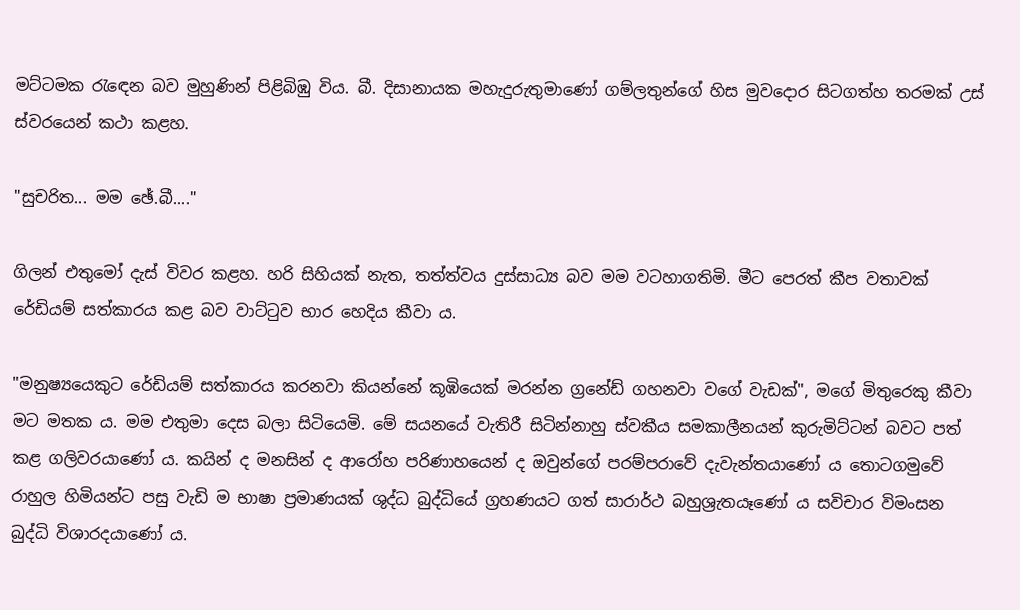මට්‌ටමක රැඳෙන බව මුහුණින් පිළිබිඹු විය. බී. දිසානායක මහැදුරුතුමාණෝ ගම්ලතුන්ගේ හිස මුවදොර සිටගත්හ තරමක්‌ උස්‌ ස්‌වරයෙන් කථා කළහ.

"සුචරිත... මම ඡේ.බී...."

ගිලන් එතුමෝ දැස්‌ විවර කළහ. හරි සිහියක්‌ නැත, තත්ත්වය දුස්‌සාධ්‍ය බව මම වටහාගතිමි. මීට පෙරත් කීප වතාවක්‌ රේඩියම් සත්කාරය කළ බව වාට්‌ටුව භාර හෙදිය කීවා ය.

"මනුෂ්‍යයෙකුට රේඩියම් සත්කාරය කරනවා කියන්නේ කූඹියෙක්‌ මරන්න ග්‍රනේඩ් ගහනවා වගේ වැඩක්‌", මගේ මිතුරෙකු කීවා මට මතක ය. මම එතුමා දෙස බලා සිටියෙමි. මේ සයනයේ වැතිරී සිටින්නාහු ස්‌වකීය සමකාලීනයන් කුරුමිට්‌ටන් බවට පත් කළ ගලිවරයාණෝ ය. කයින් ද මනසින් ද ආරෝහ පරිණාහයෙන් ද ඔවුන්ගේ පරම්පරාවේ දැවැන්තයාණෝ ය තොටගමුවේ රාහුල හිමියන්ට පසු වැඩි ම භාෂා ප්‍රමාණයක්‌ ශුද්ධ බුද්ධියේ ග්‍රහණයට ගත් සාරාර්ථ බහුශ්‍රැතයෑණෝ ය සවිචාර විමංසන බුද්ධි විශාරදයාණෝ ය.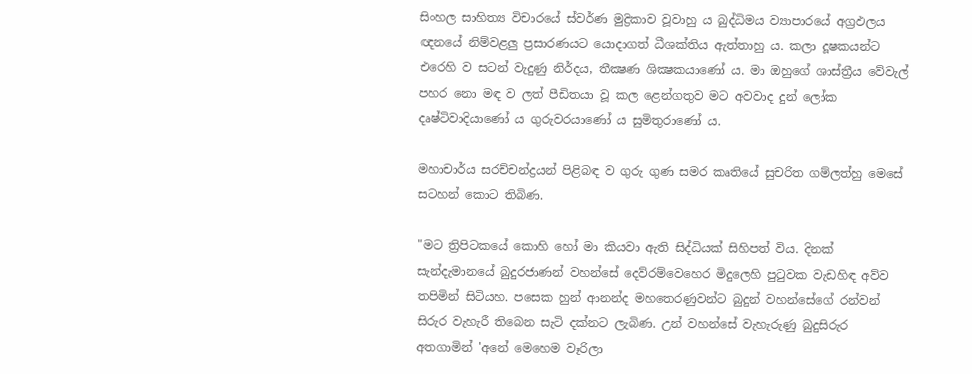සිංහල සාහිත්‍ය විචාරයේ ස්‌වර්ණ මුද්‍රිකාව වූවාහු ය බුද්ධිමය ව්‍යාපාරයේ අග්‍රඵලය ඥනයේ නිම්වළලු ප්‍රසාරණයට යොදාගත් ධීශක්‌තිය ඇත්තාහු ය. කලා දූෂකයන්ට එරෙහි ව සටන් වැදුණු නිර්දය, තීක්‍ෂණ ශික්‍ෂකයාණෝ ය. මා ඔහුගේ ශාස්‌ත්‍රීය වේවැල් පහර නො මඳ ව ලත් පීඩිතයා වූ කල ළෙන්ගතුව මට අවවාද දුන් ලෝක දෘෂ්ටිවාදියාණෝ ය ගුරුවරයාණෝ ය සුමිතුරාණෝ ය.

මහාචාර්ය සරච්චන්ද්‍රයන් පිළිබඳ ව ගුරු ගුණ සමර කෘතියේ සුචරිත ගම්ලත්හු මෙසේ සටහන් කොට තිබිණ.

"මට ත්‍රිපිටකයේ කොහි හෝ මා කියවා ඇති සිද්ධියක්‌ සිහිපත් විය. දිනක්‌ සැන්දැමානයේ බුදුරජාණන් වහන්සේ දෙව්රම්වෙහෙර මිදුලෙහි පුටුවක වැඩහිඳ අව්ව තපිමින් සිටියහ. පසෙක හුන් ආනන්ද මහතෙරණුවන්ට බුදුන් වහන්සේගේ රන්වන් සිරුර වැහැරී තිබෙන සැටි දක්‌නට ලැබිණ. උන් වහන්සේ වැහැරුණු බුදුසිරුර අතගාමින් 'අනේ මෙහෙම වෑරිලා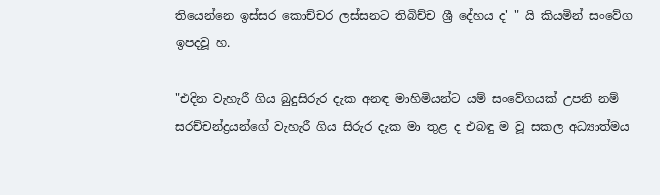තියෙන්නෙ ඉස්‌සර කොච්චර ලස්‌සනට තිබිච්ච ශ්‍රී දේහය ද' " යි කියමින් සංවේග ඉපදවූ හ.

"එදින වැහැරී ගිය බුදුසිරුර දැක අනඳ මාහිමියන්ට යම් සංවේගයක්‌ උපනි නම් සරච්චන්ද්‍රයන්ගේ වැහැරී ගිය සිරුර දැක මා තුළ ද එබඳු ම වූ සකල අධ්‍යාත්මය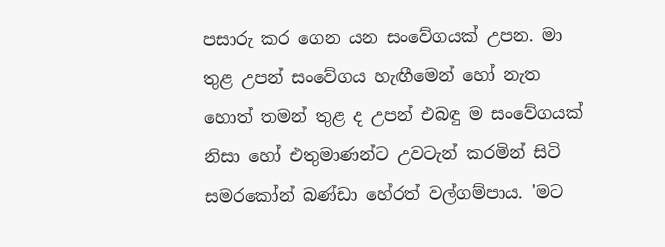පසාරු කර ගෙන යන සංවේගයක්‌ උපන. මා තුළ උපන් සංවේගය හැඟීමෙන් හෝ නැත හොත් තමන් තුළ ද උපන් එබඳු ම සංවේගයක්‌ නිසා හෝ එතුමාණන්ට උවටැන් කරමින් සිටි සමරකෝන් බණ්‌ඩා හේරත් වල්ගම්පාය. 'මට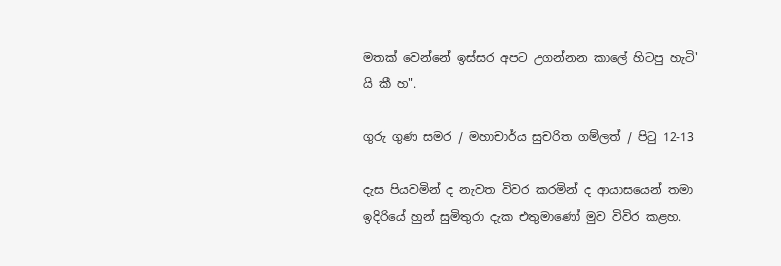මතක්‌ වෙන්නේ ඉස්‌සර අපට උගන්නන කාලේ හිටපු හැටි' යි කී හ".

ගුරු ගුණ සමර / මහාචාර්ය සුචරිත ගම්ලත් / පිටු 12-13

දැස පියවමින් ද නැවත විවර කරමින් ද ආයාසයෙන් තමා ඉදිරියේ හුන් සුමිතුරා දැක එතුමාණෝ මුව විවිර කළහ.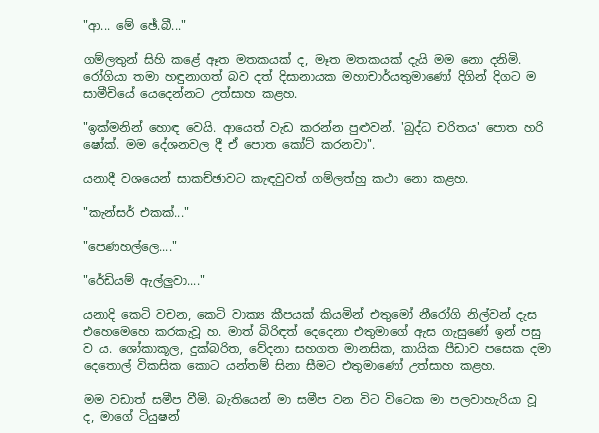"ආ... මේ ඡේ.බී..."

ගම්ලතුන් සිහි කළේ ඈත මතකයක්‌ ද, මෑත මතකයක්‌ දැයි මම නො දනිමි. රෝගියා තමා හඳුනාගත් බව දත් දිසානායක මහාචාර්යතුමාණෝ දිගින් දිගට ම සාමීචියේ යෙදෙන්නට උත්සාහ කළහ.

"ඉක්‌මනින් හොඳ වෙයි. ආයෙත් වැඩ කරන්න පුළුවන්. 'බුද්ධ චරිතය' පොත හරි ෂෝක්‌. මම දේශනවල දී ඒ පොත කෝට්‌ කරනවා".

යනාදී වශයෙන් සාකච්ඡාවට කැඳවුවත් ගම්ලත්හු කථා නො කළහ.

"කැන්සර් එකක්‌..."

"පෙණහල්ලෙ...."

"රේඩියම් ඇල්ලුවා...."

යනාදි කෙටි වචන, කෙටි වාක්‍ය කීපයක්‌ කියමින් එතුමෝ නීරෝගි නිල්වන් දැස එහෙමෙහෙ කරකැවූ හ. මාත් බිරිඳත් දෙදෙනා එතුමාගේ ඇස ගැසුණේ ඉන් පසු ව ය. ශෝකාකූල, දුක්‌බරිත, වේදනා සහගත මානසික, කායික පීඩාව පසෙක දමා දෙතොල් විකසික කොට යන්තම් සිනා සීමට එතුමාණෝ උත්සාහ කළහ.

මම වඩාත් සමීප වීමි. බැතියෙන් මා සමීප වන විට විටෙක මා පලවාහැරියා වූ ද, මාගේ ටියුෂන්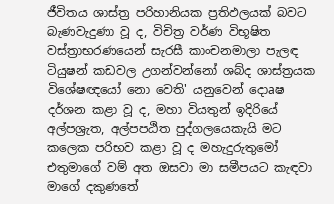ජීවිතය ශාස්‌ත්‍ර පරිහානියක ප්‍රතිඵලයක්‌ බවට බැණවැදුණා වූ ද, විචිත්‍ර වර්ණ විභූෂිත වස්‌ත්‍රාභරණයෙන් සැරසී කාංචනමාලා පැලඳ ටියුෂන් කඩවල උගන්වන්නෝ ශබ්ද ශාස්‌ත්‍රයක විශේෂඥයෝ නො වෙති' යනුවෙන් දොaෂ දර්ශන කළා වූ ද, මහා වියතුන් ඉදිරියේ අල්පශ්‍රැත, අල්පපඨිත පුද්ගලයෙකැයි මට කලෙක පරිභව කළා වූ ද මහැදුරුතුමෝ එතුමාගේ වම් අත ඔසවා මා සමීපයට කැඳවා මාගේ දකුණතේ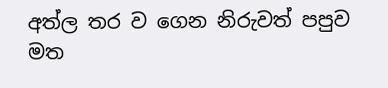අත්ල තර ව ගෙන නිරුවත් පපුව මත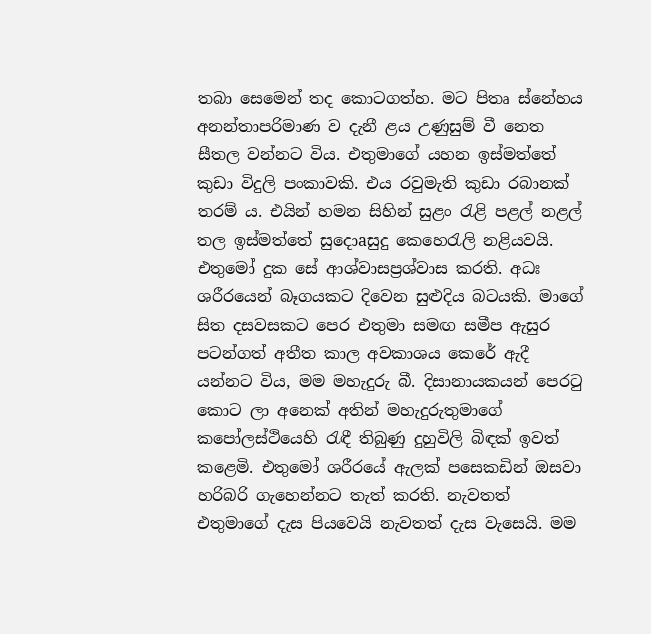තබා සෙමෙන් තද කොටගත්හ. මට පිතෘ ස්‌නේහය අනන්තාපරිමාණ ව දැනී ළය උණුසුම් වී නෙත සීතල වන්නට විය. එතුමාගේ යහන ඉස්‌මත්තේ කුඩා විදුලි පංකාවකි. එය රවුමැති කුඩා රබානක්‌ තරම් ය. එයින් හමන සිහින් සුළං රැළි පළල් නළල් තල ඉස්‌මත්තේ සුදොaසුදු කෙහෙරැලි නළියවයි. එතුමෝ දුක සේ ආශ්වාසප්‍රශ්වාස කරති. අධඃ ශරීරයෙන් බෑගයකට දිවෙන සුළුදිය බටයකි. මාගේ සිත දසවසකට පෙර එතුමා සමඟ සමීප ඇසුර පටන්ගත් අතීත කාල අවකාශය කෙරේ ඇදී යන්නට විය, මම මහැදුරු බී. දිසානායකයන් පෙරටු කොට ලා අනෙක්‌ අතින් මහැදුරුතුමාගේ කපෝලස්‌ථියෙහි රැඳී තිබුණු දුහුවිලි බිඳක්‌ ඉවත් කළෙමි. එතුමෝ ශරීරයේ ඇලක්‌ පසෙකඩින් ඔසවා හරිබරි ගැහෙන්නට තැත් කරති. නැවතත් එතුමාගේ දැස පියවෙයි නැවතත් දැස වැසෙයි. මම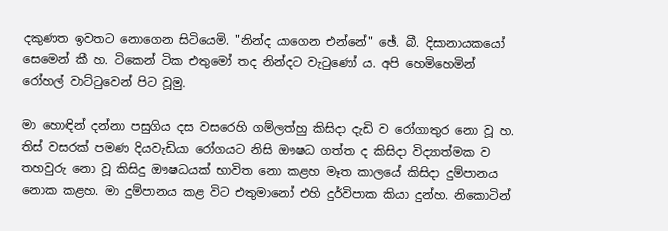දකුණත ඉවතට නොගෙන සිටියෙමි. "නින්ද යාගෙන එන්නේ" ඡේ. බී. දිසානායකයෝ සෙමෙන් කී හ. ටිකෙන් ටික එතුමෝ තද නින්දට වැටුණෝ ය. අපි හෙමිහෙමින් රෝහල් වාට්‌ටුවෙන් පිට වූමු.

මා හොඳින් දන්නා පසුගිය දස වසරෙහි ගම්ලත්හු කිසිදා දැඩි ව රෝගාතුර නො වූ හ. තිස්‌ වසරක්‌ පමණ දියවැඩියා රෝගයට නිසි ඖෂධ ගත්ත ද කිසිදා විද්‍යාත්මක ව තහවුරු නො වූ කිසිදු ඖෂධයක්‌ භාවිත නො කළහ මෑත කාලයේ කිසිදා දුම්පානය නොක කළහ. මා දුම්පානය කළ විට එතුමානෝ එහි දුර්විපාක කියා දුන්හ. නිකොටින්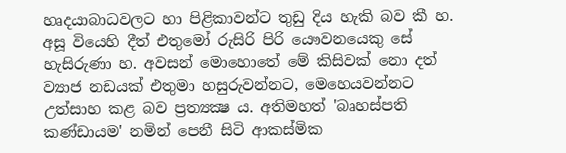හෘදයාබාධවලට හා පිළිකාවන්ට තුඩු දිය හැකි බව කී හ. අසූ වියෙහි දීත් එතුමෝ රුසිරි පිරි යෞවනයෙකු සේ හැසිරුණා හ. අවසන් මොහොතේ මේ කිසිවක්‌ නො දත් ව්‍යාජ නඩයක්‌ එතුමා හසුරුවන්නට, මෙහෙයවන්නට උත්සාහ කළ බව ප්‍රත්‍යක්‍ෂ ය. අතිමහත් 'බෘහස්‌පති කණ්‌ඩායම' නමින් පෙනී සිටි ආකස්‌මික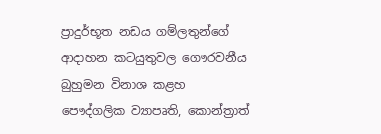ප්‍රාදුර්භූත නඩය ගම්ලතුන්ගේ ආදාහන කටයුතුවල ගෞරවනීය බුහුමන විනාශ කළහ පෞද්ගලික ව්‍යාපෘති, කොන්ත්‍රාත්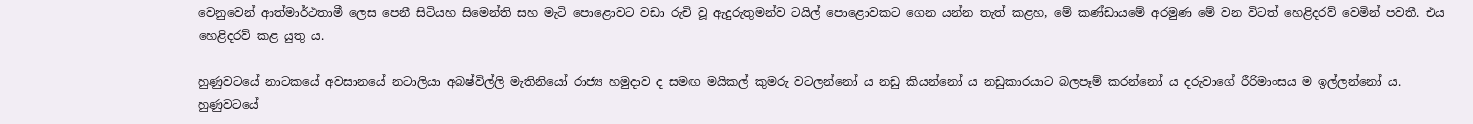වෙනුවෙන් ආත්මාර්ථතාමී ලෙස පෙනී සිටියහ සිමෙන්ති සහ මැටි පොළොවට වඩා රුචි වූ ඇදුරුතුමන්ව ටයිල් පොළොවකට ගෙන යන්න තැත් කළහ, මේ කණ්‌ඩායමේ අරමුණ මේ වන විටත් හෙළිදරව් වෙමින් පවතී. එය හෙළිදරව් කළ යුතු ය.

හුණුවටයේ නාටකයේ අවසානයේ නටාලියා අබෂ්විල්ලි මැතිනියෝ රාජ්‍ය හමුදාව ද සමඟ මයිකල් කුමරු වටලන්නෝ ය නඩු කියන්නෝ ය නඩුකාරයාට බලපෑම් කරන්නෝ ය දරුවාගේ රීරිමාංසය ම ඉල්ලන්නෝ ය. හුණුවටයේ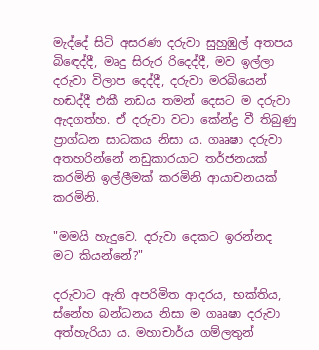මැද්දේ සිටි අසරණ දරුවා සුහුඹුල් අතපය බිඳෙද්දී, මෘදු සිරුර රිදෙද්දී, මව ඉල්ලා දරුවා විලාප දෙද්දී, දරුවා මරබියෙන් හඬද්දී එකී නඩය තමන් දෙසට ම දරුවා ඇදගත්හ. ඒ දරුවා වටා කේන්ද්‍ර වී තිබුණු ප්‍රාග්ධන සාධකය නිසා ය. ගෲෂා දරුවා අතහරින්නේ නඩුකාරයාට තර්ජනයක්‌ කරමිනි ඉල්ලීමක්‌ කරමිනි ආයාචනයක්‌ කරමිනි.

"මමයි හැදුවෙ. දරුවා දෙකට ඉරන්නද මට කියන්නේ?"

දරුවාට ඇති අපරිමිත ආදරය, භක්‌තිය, ස්‌නේහ බන්ධනය නිසා ම ගෲෂා දරුවා අත්හැරියා ය. මහාචාර්ය ගම්ලතුන්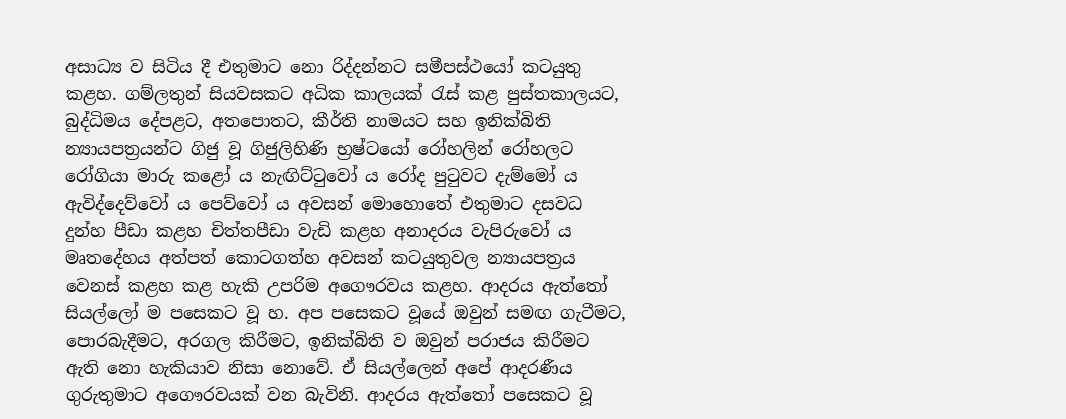අසාධ්‍ය ව සිටිය දී එතුමාට නො රිද්දන්නට සමීපස්‌ථයෝ කටයුතු කළහ. ගම්ලතුන් සියවසකට අධික කාලයක්‌ රැස්‌ කළ පුස්‌තකාලයට, බුද්ධිමය දේපළට, අතපොතට, කීර්ති නාමයට සහ ඉනික්‌බිති න්‍යායපත්‍රයන්ට ගිජු වූ ගිජුලිහිණි භ්‍රෂ්ටයෝ රෝහලින් රෝහලට රෝගියා මාරු කළෝ ය නැඟිට්‌ටුවෝ ය රෝද පුටුවට දැම්මෝ ය ඇවිද්දෙව්වෝ ය පෙව්වෝ ය අවසන් මොහොතේ එතුමාට දසවධ දුන්හ පීඩා කළහ චිත්තපීඩා වැඩි කළහ අනාදරය වැපිරුවෝ ය මෘතදේහය අත්පත් කොටගත්හ අවසන් කටයුතුවල න්‍යායපත්‍රය වෙනස්‌ කළහ කළ හැකි උපරිම අගෞරවය කළහ. ආදරය ඇත්තෝ සියල්ලෝ ම පසෙකට වූ හ. අප පසෙකට වූයේ ඔවුන් සමඟ ගැටීමට, පොරබැදීමට, අරගල කිරීමට, ඉනික්‌බිති ව ඔවුන් පරාජය කිරීමට ඇති නො හැකියාව නිසා නොවේ. ඒ සියල්ලෙන් අපේ ආදරණීය ගුරුතුමාට අගෞරවයක්‌ වන බැවිනි. ආදරය ඇත්තෝ පසෙකට වූ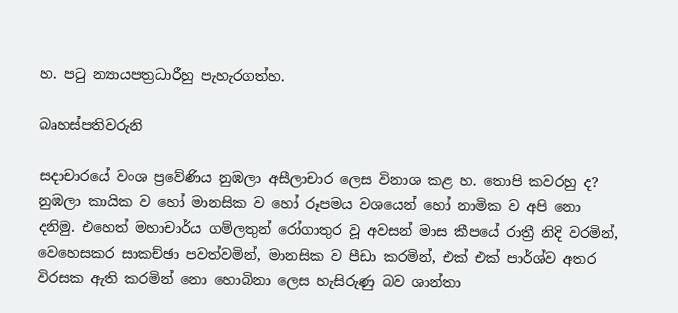හ. පටු න්‍යායපත්‍රධාරීහු පැහැරගත්හ.

බෘහස්‌පතිවරුනි

සදාචාරයේ වංශ ප්‍රවේණිය නුඹලා අසීලාචාර ලෙස විනාශ කළ හ. තොපි කවරහු ද? නුඹලා කායික ව හෝ මානසික ව හෝ රූපමය වශයෙන් හෝ නාමික ව අපි නො දනිමු. එහෙත් මහාචාර්ය ගම්ලතුන් රෝගාතුර වූ අවසන් මාස කීපයේ රාත්‍රී නිදි වරමින්, වෙහෙසකර සාකච්ඡා පවත්වමින්, මානසික ව පීඩා කරමින්, එක්‌ එක්‌ පාර්ශ්ව අතර විරසක ඇති කරමින් නො හොබිනා ලෙස හැසිරුණු බව ශාන්තා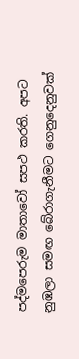පද්මපෙරුම මාතාවෝ සපථ කරති. අපට නුඹලා සමඟ බේරාගැනීමට ගෙනුදෙනුවක්‌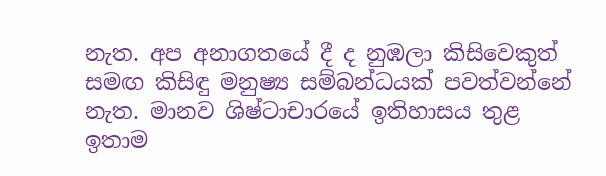නැත. අප අනාගතයේ දී ද නුඹලා කිසිවෙකුත් සමඟ කිසිඳු මනුෂ්‍ය සම්බන්ධයක්‌ පවත්වන්නේ නැත. මානව ශිෂ්ටාචාරයේ ඉතිහාසය තුළ ඉතාම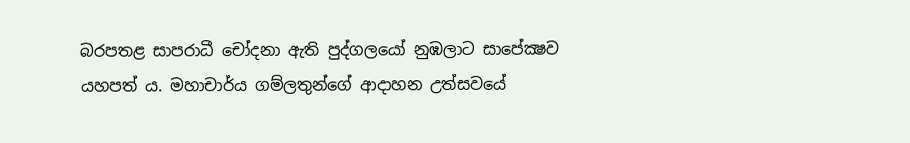බරපතළ සාපරාධී චෝදනා ඇති පුද්ගලයෝ නුඹලාට සාපේක්‍ෂව යහපත් ය. මහාචාර්ය ගම්ලතුන්ගේ ආදාහන උත්සවයේ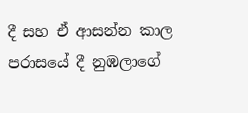දී සහ ඒ ආසන්න කාල පරාසයේ දී නුඹලාගේ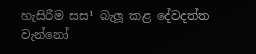හැසිරීම සස¹ බැලූ කළ දේවදත්ත වැන්නෝ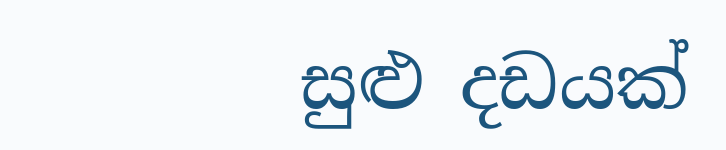සුළු දඩයක්‌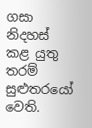ගසා නිදහස්‌ කළ යුතු තරම් සුළුතරයෝ වෙති.